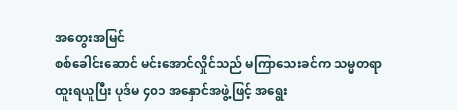အတွေးအမြင်
စစ်ခေါင်းဆောင် မင်းအောင်လှိုင်သည် မကြာသေးခင်က သမ္မတရာထူးရယူပြီး ပုဒ်မ ၄၀၁ အနှောင်အဖွဲ့ဖြင့် အရွေး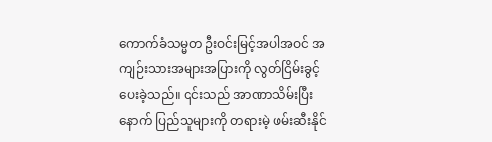ကောက်ခံသမ္မတ ဦးဝင်းမြင့်အပါအဝင် အကျဉ်းသားအများအပြားကို လွတ်ငြိမ်းခွင့်ပေးခဲ့သည်။ ၎င်းသည် အာဏာသိမ်းပြီးနောက် ပြည်သူများကို တရားမဲ့ ဖမ်းဆီးနိုင်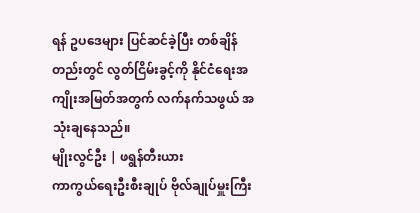ရန် ဥပဒေများ ပြင်ဆင်ခဲ့ပြီး တစ်ချိန်တည်းတွင် လွတ်ငြိမ်းခွင့်ကို နိုင်ငံရေးအကျိုးအမြတ်အတွက် လက်နက်သဖွယ် အသုံးချနေသည်။
မျိုးလွင်ဦး | ဖရွန်တီးယား
ကာကွယ်ရေးဦးစီးချုပ် ဗိုလ်ချုပ်မှူးကြီး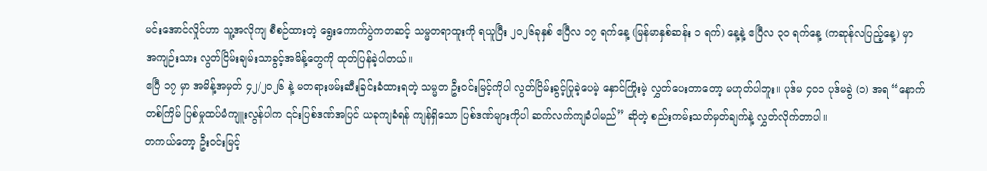မင်းအောင်လှိုင်ဟာ သူ့အလိုကျ စီစဉ်ထားတဲ့ ရွေးကောက်ပွဲကတဆင့် သမ္မတရာထူးကို ရယူပြီး ၂၀၂၆ခုနှစ် ဧပြီလ ၁၇ ရက်နေ့ (မြန်မာနှစ်ဆန်း ၁ ရက်) နေ့နဲ့ ဧပြီလ ၃၀ ရက်နေ့ (ကဆုန်လပြည့်နေ့) မှာ အကျဉ်းသား လွတ်ငြိမ်းချမ်းသာခွင့်အမိန့်တွေကို ထုတ်ပြန်ခဲ့ပါတယ်။
ဧပြီ ၁၇ မှာ အမိန့်အမှတ် ၄၂/၂၀၂၆ နဲ့ မတရားဖမ်းဆီးခြင်းခံထားရတဲ့ သမ္မတ ဦးဝင်းမြင့်ကိုပါ လွတ်ငြိမ်းခွင့်ပြုခဲ့ပေမဲ့ နှောင်ကြိုးမဲ့ လွှတ်ပေးတာတော့ မဟုတ်ပါဘူး။ ပုဒ်မ ၄၀၁ ပုဒ်မခွဲ (၁) အရ “နောက်တစ်ကြိမ် ပြစ်မှုထပ်မံကျူးလွန်ပါက ၎င်းပြစ်ဒဏ်အပြင် ယခုကျခံရန် ကျန်ရှိသော ပြစ်ဒဏ်များကိုပါ ဆက်လက်ကျခံပါမည်” ဆိုတဲ့ စည်းကမ်းသတ်မှတ်ချက်နဲ့ လွှတ်လိုက်တာပါ။
တကယ်တော့ ဦးဝင်းမြင့်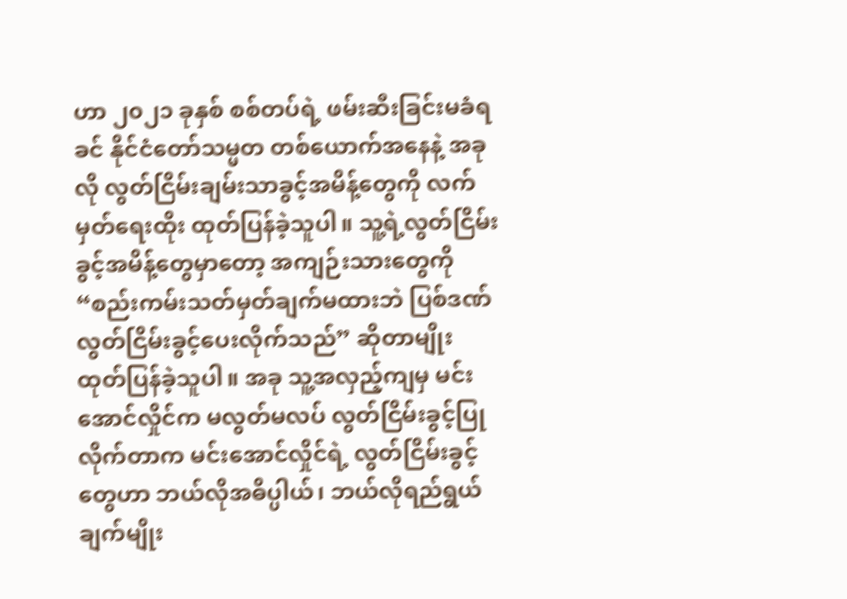ဟာ ၂၀၂၁ ခုနှစ် စစ်တပ်ရဲ့ ဖမ်းဆီးခြင်းမခံရခင် နိုင်ငံတော်သမ္မတ တစ်ယောက်အနေနဲ့ အခုလို လွတ်ငြိမ်းချမ်းသာခွင့်အမိန့်တွေကို လက်မှတ်ရေးထိုး ထုတ်ပြန်ခဲ့သူပါ။ သူ့ရဲ့လွတ်ငြိမ်းခွင့်အမိန့်တွေမှာတော့ အကျဉ်းသားတွေကို “စည်းကမ်းသတ်မှတ်ချက်မထားဘဲ ပြစ်ဒဏ်လွတ်ငြိမ်းခွင့်ပေးလိုက်သည်” ဆိုတာမျိုး ထုတ်ပြန်ခဲ့သူပါ။ အခု သူ့အလှည့်ကျမှ မင်းအောင်လှိုင်က မလွတ်မလပ် လွတ်ငြိမ်းခွင့်ပြုလိုက်တာက မင်းအောင်လှိုင်ရဲ့ လွတ်ငြိမ်းခွင့်တွေဟာ ဘယ်လိုအဓိပ္ပါယ်၊ ဘယ်လိုရည်ရွယ်ချက်မျိုး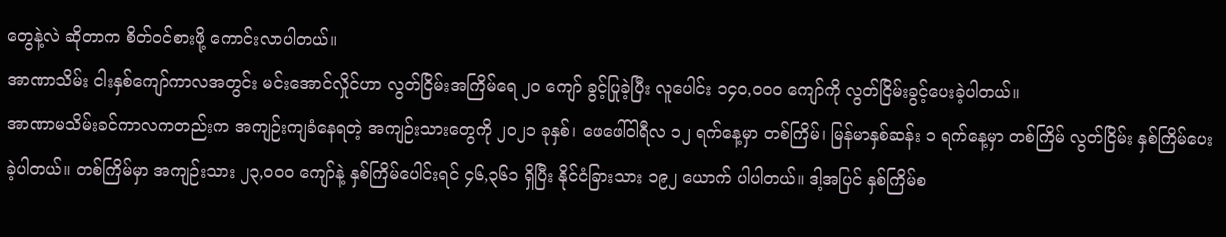တွေနဲ့လဲ ဆိုတာက စိတ်ဝင်စားဖို့ ကောင်းလာပါတယ်။
အာဏာသိမ်း ငါးနှစ်ကျော်ကာလအတွင်း မင်းအောင်လှိုင်ဟာ လွတ်ငြိမ်းအကြိမ်ရေ ၂၀ ကျော် ခွင့်ပြုခဲ့ပြီး လူပေါင်း ၁၄၀,၀၀၀ ကျော်ကို လွတ်ငြိမ်းခွင့်ပေးခဲ့ပါတယ်။
အာဏာမသိမ်းခင်ကာလကတည်းက အကျဉ်းကျခံနေရတဲ့ အကျဉ်းသားတွေကို ၂၀၂၁ ခုနှစ်၊ ဖေဖေါ်ဝါရီလ ၁၂ ရက်နေ့မှာ တစ်ကြိမ်၊ မြန်မာနှစ်ဆန်း ၁ ရက်နေ့မှာ တစ်ကြိမ် လွတ်ငြိမ်း နှစ်ကြိမ်ပေးခဲ့ပါတယ်။ တစ်ကြိမ်မှာ အကျဉ်းသား ၂၃,၀၀၀ ကျော်နဲ့ နှစ်ကြိမ်ပေါင်းရင် ၄၆,၃၆၁ ရှိပြီး နိုင်ငံခြားသား ၁၉၂ ယောက် ပါပါတယ်။ ဒါ့အပြင် နှစ်ကြိမ်စ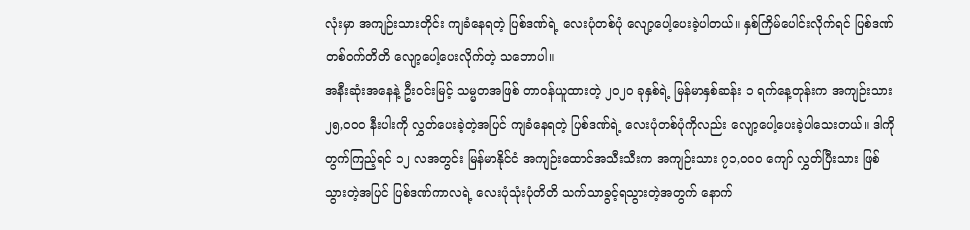လုံးမှာ အကျဉ်းသားတိုင်း ကျခံနေရတဲ့ ပြစ်ဒဏ်ရဲ့ လေးပုံတစ်ပုံ လျော့ပေါ့ပေးခဲ့ပါတယ်။ နှစ်ကြိမ်ပေါင်းလိုက်ရင် ပြစ်ဒဏ် တစ်ဝက်တိတိ လျော့ပေါ့ပေးလိုက်တဲ့ သဘောပါ။
အနီးဆုံးအနေနဲ့ ဦးဝင်းမြင့် သမ္မတအဖြစ် တာဝန်ယူထားတဲ့ ၂၀၂၀ ခုနှစ်ရဲ့ မြန်မာနှစ်ဆန်း ၁ ရက်နေ့တုန်းက အကျဉ်းသား ၂၅,၀၀၀ နီးပါးကို လွှတ်ပေးခဲ့တဲ့အပြင် ကျခံနေရတဲ့ ပြစ်ဒဏ်ရဲ့ လေးပုံတစ်ပုံကိုလည်း လျော့ပေါ့ပေးခဲ့ပါသေးတယ်။ ဒါကို တွက်ကြည့်ရင် ၁၂ လအတွင်း မြန်မာနိုင်ငံ အကျဉ်းထောင်အသီးသီးက အကျဉ်းသား ၇၁,၀၀၀ ကျော် လွှတ်ပြီးသား ဖြစ်သွားတဲ့အပြင် ပြစ်ဒဏ်ကာလရဲ့ လေးပုံသုံးပုံတိတိ သက်သာခွင့်ရသွားတဲ့အတွက် နောက်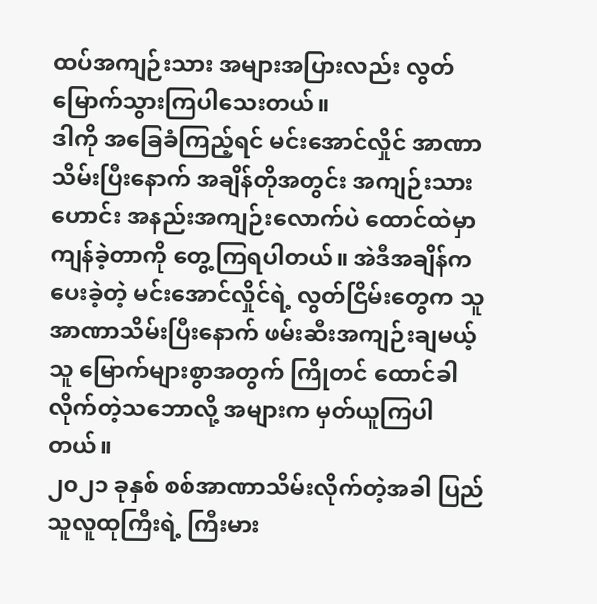ထပ်အကျဉ်းသား အများအပြားလည်း လွတ်မြောက်သွားကြပါသေးတယ်။
ဒါကို အခြေခံကြည့်ရင် မင်းအောင်လှိုင် အာဏာသိမ်းပြီးနောက် အချိန်တိုအတွင်း အကျဉ်းသားဟောင်း အနည်းအကျဉ်းလောက်ပဲ ထောင်ထဲမှာ ကျန်ခဲ့တာကို တွေ့ကြရပါတယ်။ အဲဒီအချိန်က ပေးခဲ့တဲ့ မင်းအောင်လှိုင်ရဲ့ လွတ်ငြိမ်းတွေက သူအာဏာသိမ်းပြီးနောက် ဖမ်းဆီးအကျဉ်းချမယ့်သူ မြောက်များစွာအတွက် ကြိုတင် ထောင်ခါလိုက်တဲ့သဘောလို့ အများက မှတ်ယူကြပါတယ်။
၂၀၂၁ ခုနှစ် စစ်အာဏာသိမ်းလိုက်တဲ့အခါ ပြည်သူလူထုကြီးရဲ့ ကြီးမား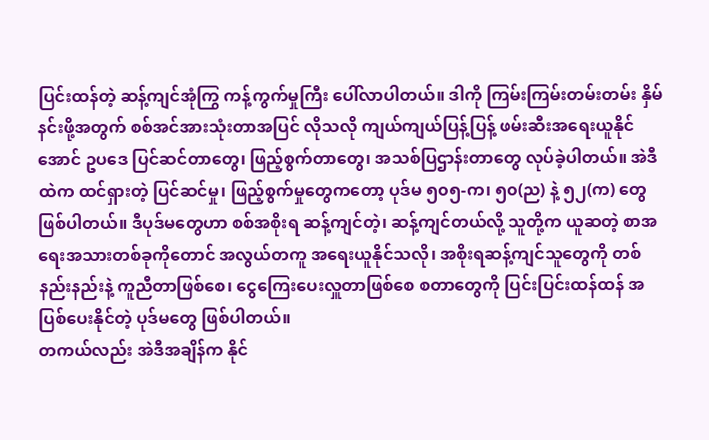ပြင်းထန်တဲ့ ဆန့်ကျင်အုံကြွ ကန့်ကွက်မှုကြီး ပေါ်လာပါတယ်။ ဒါကို ကြမ်းကြမ်းတမ်းတမ်း နှိမ်နင်းဖို့အတွက် စစ်အင်အားသုံးတာအပြင် လိုသလို ကျယ်ကျယ်ပြန့်ပြန့် ဖမ်းဆီးအရေးယူနိုင်အောင် ဥပဒေ ပြင်ဆင်တာတွေ၊ ဖြည့်စွက်တာတွေ၊ အသစ်ပြဌာန်းတာတွေ လုပ်ခဲ့ပါတယ်။ အဲဒီထဲက ထင်ရှားတဲ့ ပြင်ဆင်မှု၊ ဖြည့်စွက်မှုတွေကတော့ ပုဒ်မ ၅၀၅-က၊ ၅၀(ည) နဲ့ ၅၂(က) တွေ ဖြစ်ပါတယ်။ ဒီပုဒ်မတွေဟာ စစ်အစိုးရ ဆန့်ကျင်တဲ့၊ ဆန့်ကျင်တယ်လို့ သူတို့က ယူဆတဲ့ စာအရေးအသားတစ်ခုကိုတောင် အလွယ်တကူ အရေးယူနိုင်သလို၊ အစိုးရဆန့်ကျင်သူတွေကို တစ်နည်းနည်းနဲ့ ကူညီတာဖြစ်စေ၊ ငွေကြေးပေးလှူတာဖြစ်စေ စတာတွေကို ပြင်းပြင်းထန်ထန် အပြစ်ပေးနိုင်တဲ့ ပုဒ်မတွေ ဖြစ်ပါတယ်။
တကယ်လည်း အဲဒီအချိန်က နိုင်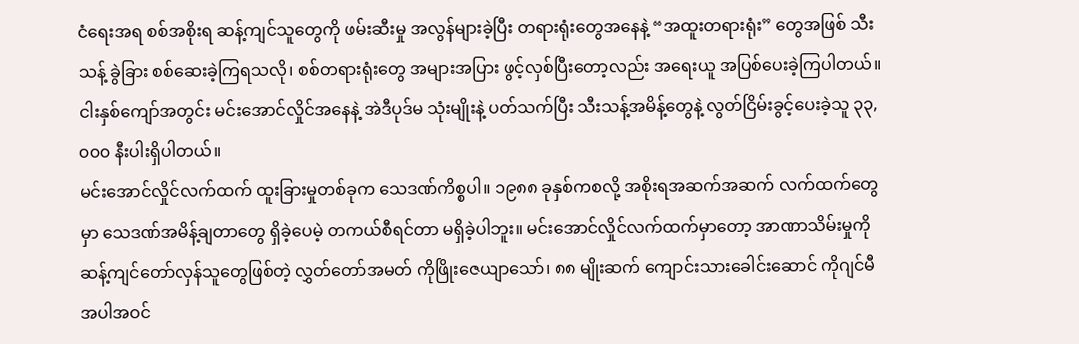ငံရေးအရ စစ်အစိုးရ ဆန့်ကျင်သူတွေကို ဖမ်းဆီးမှု အလွန်များခဲ့ပြီး တရားရုံးတွေအနေနဲ့ “အထူးတရားရုံး” တွေအဖြစ် သီးသန့် ခွဲခြား စစ်ဆေးခဲ့ကြရသလို၊ စစ်တရားရုံးတွေ အများအပြား ဖွင့်လှစ်ပြီးတော့လည်း အရေးယူ အပြစ်ပေးခဲ့ကြပါတယ်။ ငါးနှစ်ကျော်အတွင်း မင်းအောင်လှိုင်အနေနဲ့ အဲဒီပုဒ်မ သုံးမျိုးနဲ့ ပတ်သက်ပြီး သီးသန့်အမိန့်တွေနဲ့ လွတ်ငြိမ်းခွင့်ပေးခဲ့သူ ၃၃,၀၀၀ နီးပါးရှိပါတယ်။
မင်းအောင်လှိုင်လက်ထက် ထူးခြားမှုတစ်ခုက သေဒဏ်ကိစ္စပါ။ ၁၉၈၈ ခုနှစ်ကစလို့ အစိုးရအဆက်အဆက် လက်ထက်တွေမှာ သေဒဏ်အမိန့်ချတာတွေ ရှိခဲ့ပေမဲ့ တကယ်စီရင်တာ မရှိခဲ့ပါဘူး။ မင်းအောင်လှိုင်လက်ထက်မှာတော့ အာဏာသိမ်းမှုကို ဆန့်ကျင်တော်လှန်သူတွေဖြစ်တဲ့ လွှတ်တော်အမတ် ကိုဖြိုးဇေယျာသော်၊ ၈၈ မျိုးဆက် ကျောင်းသားခေါင်းဆောင် ကိုဂျင်မီ အပါအဝင်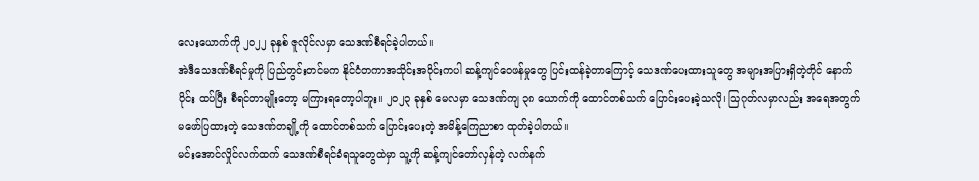လေးယောက်ကို ၂၀၂၂ ခုနှစ် ဇူလိုင်လမှာ သေဒဏ်စီရင်ခဲ့ပါတယ်။
အဲဒီသေဒဏ်စီရင်မှုကို ပြည်တွင်းတင်မက နိုင်ငံတကာအသိုင်းအဝိုင်းကပါ ဆန့်ကျင်ဝေဖန်မှုတွေ ပြင်းထန်ခဲ့တာကြောင့် သေဒဏ်ပေးထားသူတွေ အများအပြားရှိတဲ့တိုင် နောက်ပိုင်း ထပ်ပြီး စီရင်တာမျိုးတော့ မကြားရတော့ပါဘူး။ ၂၀၂၃ ခုနှစ် မေလမှာ သေဒဏ်ကျ ၃၈ ယောက်ကို ထောင်တစ်သက် ပြောင်းပေးခဲ့သလို၊ သြဂုတ်လမှာလည်း အရေအတွက် မဖော်ပြထားတဲ့ သေဒဏ်တချို့ကို ထောင်တစ်သက် ပြောင်းပေးတဲ့ အမိန့်ကြေညာစာ ထုတ်ခဲ့ပါတယ်။
မင်းအောင်လှိုင်လက်ထက် သေဒဏ်စီရင်ခံရသူတွေထဲမှာ သူ့ကို ဆန့်ကျင်တော်လှန်တဲ့ လက်နက်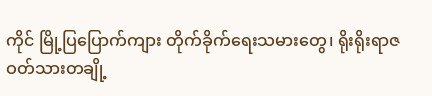ကိုင် မြို့ပြပြောက်ကျား တိုက်ခိုက်ရေးသမားတွေ၊ ရိုးရိုးရာဇဝတ်သားတချို့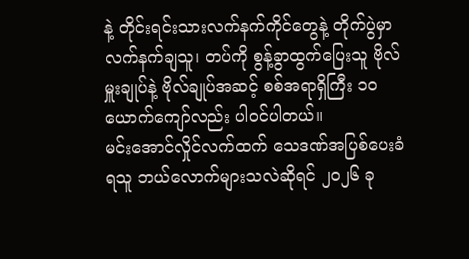နဲ့ တိုင်းရင်းသားလက်နက်ကိုင်တွေနဲ့ တိုက်ပွဲမှာ လက်နက်ချသူ၊ တပ်ကို စွန့်ခွာထွက်ပြေးသူ ဗိုလ်မှူးချုပ်နဲ့ ဗိုလ်ချုပ်အဆင့် စစ်အရာရှိကြီး ၁၀ ယောက်ကျော်လည်း ပါဝင်ပါတယ်။
မင်းအောင်လှိုင်လက်ထက် သေဒဏ်အပြစ်ပေးခံရသူ ဘယ်လောက်များသလဲဆိုရင် ၂၀၂၆ ခု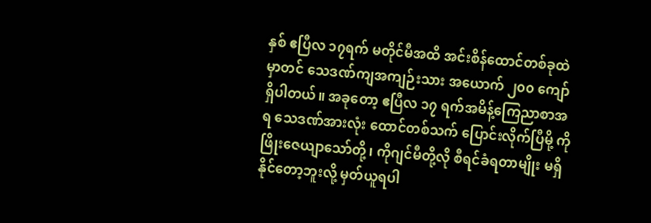နှစ် ဧပြီလ ၁၇ရက် မတိုင်မီအထိ အင်းစိန်ထောင်တစ်ခုထဲမှာတင် သေဒဏ်ကျအကျဉ်းသား အယောက် ၂၀၀ ကျော် ရှိပါတယ်။ အခုတော့ ဧပြီလ ၁၇ ရက်အမိန့်ကြေညာစာအရ သေဒဏ်အားလုံး ထောင်တစ်သက် ပြောင်းလိုက်ပြီမို့ ကိုဖြိုးဇေယျာသော်တို့၊ ကိုဂျင်မီတို့လို စီရင်ခံရတာမျိုး မရှိနိုင်တော့ဘူးလို့ မှတ်ယူရပါ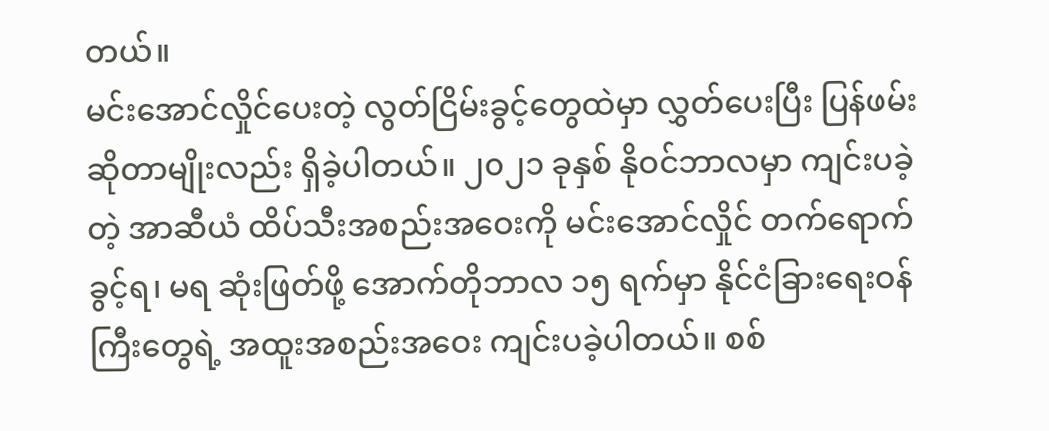တယ်။
မင်းအောင်လှိုင်ပေးတဲ့ လွတ်ငြိမ်းခွင့်တွေထဲမှာ လွှတ်ပေးပြီး ပြန်ဖမ်း ဆိုတာမျိုးလည်း ရှိခဲ့ပါတယ်။ ၂၀၂၁ ခုနှစ် နိုဝင်ဘာလမှာ ကျင်းပခဲ့တဲ့ အာဆီယံ ထိပ်သီးအစည်းအဝေးကို မင်းအောင်လှိုင် တက်ရောက်ခွင့်ရ၊ မရ ဆုံးဖြတ်ဖို့ အောက်တိုဘာလ ၁၅ ရက်မှာ နိုင်ငံခြားရေးဝန်ကြီးတွေရဲ့ အထူးအစည်းအဝေး ကျင်းပခဲ့ပါတယ်။ စစ်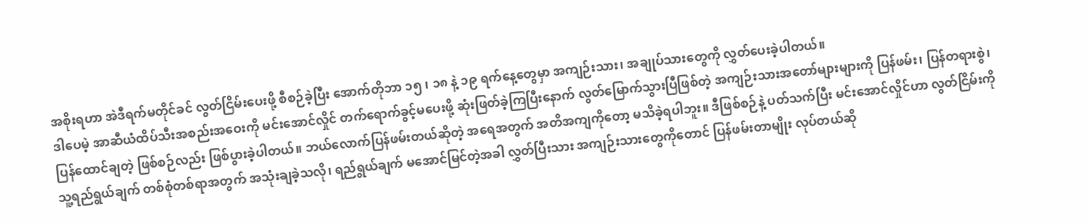အစိုးရဟာ အဲဒီရက်မတိုင်ခင် လွတ်ငြိမ်းပေးဖို့ စီစဉ်ခဲ့ပြီး အောက်တိုဘာ ၁၅ ၊ ၁၈ နဲ့ ၁၉ ရက်နေ့တွေမှာ အကျဉ်းသား၊ အချုပ်သားတွေကို လွှတ်ပေးခဲ့ပါတယ်။
ဒါပေမဲ့ အာဆီယံထိပ်သီးအစည်းအဝေးကို မင်းအောင်လှိုင် တက်ရောက်ခွင့်မပေးဖို့ ဆုံးဖြတ်ခဲ့ကြပြီးနောက် လွတ်မြောက်သွားပြီဖြစ်တဲ့ အကျဉ်းသားအတော်များများကို ပြန်ဖမ်း၊ ပြန်တရားစွဲ၊ ပြန်ထောင်ချတဲ့ ဖြစ်စဉ်လည်း ဖြစ်ပွားခဲ့ပါတယ်။ ဘယ်လောက်ပြန်ဖမ်းတယ်ဆိုတဲ့ အရေအတွက် အတိအကျကိုတော့ မသိခဲ့ရပါဘူး။ ဒီဖြစ်စဉ်နဲ့ ပတ်သက်ပြီး မင်းအောင်လှိုင်ဟာ လွတ်ငြိမ်းကို သူ့ရည်ရွယ်ချက် တစ်စုံတစ်ရာအတွက် အသုံးချခဲ့သလို၊ ရည်ရွယ်ချက် မအောင်မြင်တဲ့အခါ လွှတ်ပြီးသား အကျဉ်းသားတွေကိုတောင် ပြန်ဖမ်းတာမျိုး လုပ်တယ်ဆို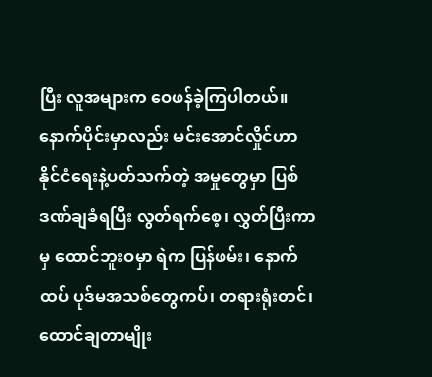ပြီး လူအများက ဝေဖန်ခဲ့ကြပါတယ်။
နောက်ပိုင်းမှာလည်း မင်းအောင်လှိုင်ဟာ နိုင်ငံရေးနဲ့ပတ်သက်တဲ့ အမှုတွေမှာ ပြစ်ဒဏ်ချခံရပြီး လွတ်ရက်စေ့၊ လွှတ်ပြီးကာမှ ထောင်ဘူးဝမှာ ရဲက ပြန်ဖမ်း၊ နောက်ထပ် ပုဒ်မအသစ်တွေကပ်၊ တရားရုံးတင်၊ ထောင်ချတာမျိုး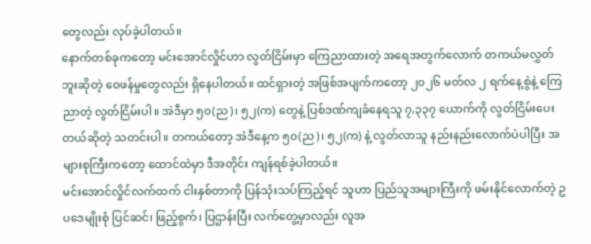တွေလည်း လုပ်ခဲ့ပါတယ်။
နောက်တစ်ခုကတော့ မင်းအောင်လှိုင်ဟာ လွတ်ငြိမ်းမှာ ကြေညာထားတဲ့ အရေအတွက်လောက် တကယ်မလွှတ်ဘူးဆိုတဲ့ ဝေဖန်မှုတွေလည်း ရှိနေပါတယ်။ ထင်ရှားတဲ့ အဖြစ်အပျက်ကတော့ ၂၀၂၆ မတ်လ ၂ ရက်နေ့စွဲနဲ့ ကြေညာတဲ့ လွတ်ငြိမ်းပါ။ အဲဒီမှာ ၅၀(ည)၊ ၅၂(က) တွေနဲ့ ပြစ်ဒဏ်ကျခံနေရသူ ၇,၃၃၇ ယောက်ကို လွတ်ငြိမ်းပေးတယ်ဆိုတဲ့ သတင်းပါ။ တကယ်တော့ အဲဒီနေ့က ၅၀(ည)၊ ၅၂(က) နဲ့ လွတ်လာသူ နည်းနည်းလောက်ပဲပါပြီး အများစုကြီးကတော့ ထောင်ထဲမှာ ဒီအတိုင်း ကျန်ရစ်ခဲ့ပါတယ်။
မင်းအောင်လှိုင်လက်ထက် ငါးနှစ်တာကို ပြန်သုံးသပ်ကြည့်ရင် သူဟာ ပြည်သူအများကြီးကို ဖမ်းနိုင်လောက်တဲ့ ဥပဒေမျိုးစုံ ပြင်ဆင်၊ ဖြည့်စွက်၊ ပြဌာန်းပြီး လက်တွေ့မှာလည်း လူအ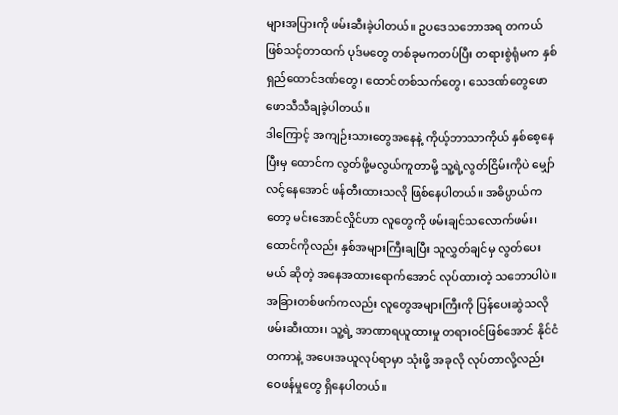များအပြားကို ဖမ်းဆီးခဲ့ပါတယ်။ ဥပဒေသဘောအရ တကယ်ဖြစ်သင့်တာထက် ပုဒ်မတွေ တစ်ခုမကတပ်ပြီး တရားစွဲရုံမက နှစ်ရှည်ထောင်ဒဏ်တွေ၊ ထောင်တစ်သက်တွေ၊ သေဒဏ်တွေဖောဖောသီသီချခဲ့ပါတယ်။
ဒါကြောင့် အကျဉ်းသားတွေအနေနဲ့ ကိုယ့်ဘာသာကိုယ် နှစ်စေ့နေပြီးမှ ထောင်က လွတ်ဖို့မလွယ်ကူတာမို့ သူ့ရဲ့လွတ်ငြိမ်းကိုပဲ မျှော်လင့်နေအောင် ဖန်တီးထားသလို ဖြစ်နေပါတယ်။ အဓိပ္ပာယ်ကတော့ မင်းအောင်လှိုင်ဟာ လူတွေကို ဖမ်းချင်သလောက်ဖမ်း၊ ထောင်ကိုလည်း နှစ်အများကြီးချပြီး သူလွှတ်ချင်မှ လွတ်ပေးမယ် ဆိုတဲ့ အနေအထားရောက်အောင် လုပ်ထားတဲ့ သဘောပါပဲ။
အခြားတစ်ဖက်ကလည်း လူတွေအများကြီးကို ပြန်ပေးဆွဲသလို ဖမ်းဆီးထား၊ သူ့ရဲ့ အာဏာရယူထားမှု တရားဝင်ဖြစ်အောင် နိုင်ငံတကာနဲ့ အပေးအယူလုပ်ရာမှာ သုံးဖို့ အခုလို လုပ်တာလို့လည်း ဝေဖန်မှုတွေ ရှိနေပါတယ်။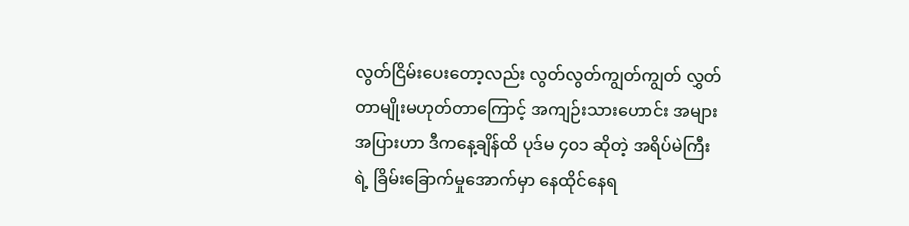လွတ်ငြိမ်းပေးတော့လည်း လွတ်လွတ်ကျွတ်ကျွတ် လွှတ်တာမျိုးမဟုတ်တာကြောင့် အကျဉ်းသားဟောင်း အများအပြားဟာ ဒီကနေ့ချိန်ထိ ပုဒ်မ ၄၀၁ ဆိုတဲ့ အရိပ်မဲကြီးရဲ့ ခြိမ်းခြောက်မှုအောက်မှာ နေထိုင်နေရ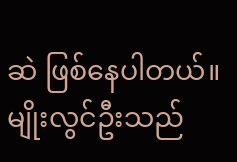ဆဲ ဖြစ်နေပါတယ်။
မျိုးလွင်ဦးသည်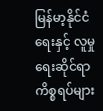မြန်မာ့နိုင်ငံရေးနှင့် လူမှုရေးဆိုင်ရာ ကိစ္စရပ်များ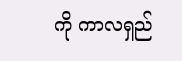ကို ကာလရှည်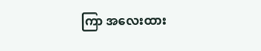ကြာ အလေးထား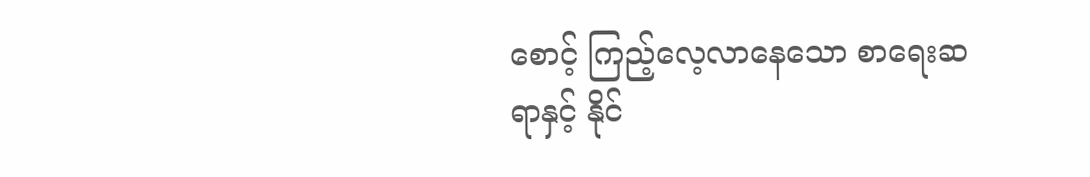စောင့် ကြည့်လေ့လာနေသော စာရေးဆရာနှင့် နိုင်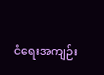ငံရေးအကျဉ်း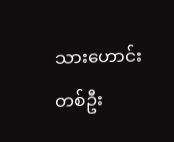သားဟောင်းတစ်ဦး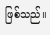ဖြစ်သည်။